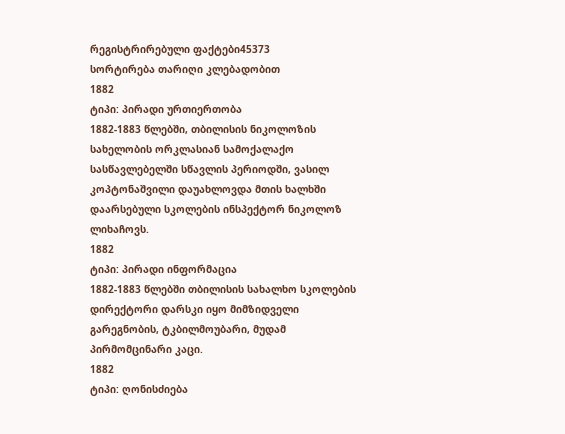რეგისტრირებული ფაქტები45373
სორტირება თარიღი კლებადობით
1882
ტიპი: პირადი ურთიერთობა
1882-1883 წლებში, თბილისის ნიკოლოზის სახელობის ორკლასიან სამოქალაქო სასწავლებელში სწავლის პერიოდში, ვასილ კოპტონაშვილი დაუახლოვდა მთის ხალხში დაარსებული სკოლების ინსპექტორ ნიკოლოზ ლიხაჩოვს.
1882
ტიპი: პირადი ინფორმაცია
1882-1883 წლებში თბილისის სახალხო სკოლების დირექტორი დარსკი იყო მიმზიდველი გარეგნობის, ტკბილმოუბარი, მუდამ პირმომცინარი კაცი.
1882
ტიპი: ღონისძიება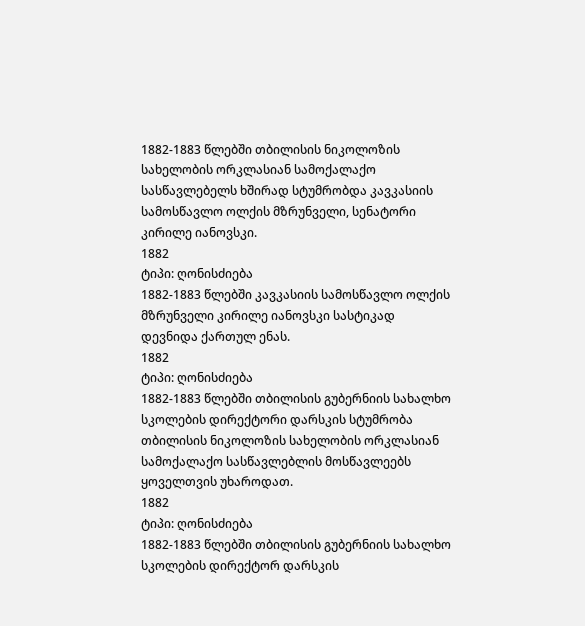1882-1883 წლებში თბილისის ნიკოლოზის სახელობის ორკლასიან სამოქალაქო სასწავლებელს ხშირად სტუმრობდა კავკასიის სამოსწავლო ოლქის მზრუნველი, სენატორი კირილე იანოვსკი.
1882
ტიპი: ღონისძიება
1882-1883 წლებში კავკასიის სამოსწავლო ოლქის მზრუნველი კირილე იანოვსკი სასტიკად დევნიდა ქართულ ენას.
1882
ტიპი: ღონისძიება
1882-1883 წლებში თბილისის გუბერნიის სახალხო სკოლების დირექტორი დარსკის სტუმრობა თბილისის ნიკოლოზის სახელობის ორკლასიან სამოქალაქო სასწავლებლის მოსწავლეებს ყოველთვის უხაროდათ.
1882
ტიპი: ღონისძიება
1882-1883 წლებში თბილისის გუბერნიის სახალხო სკოლების დირექტორ დარსკის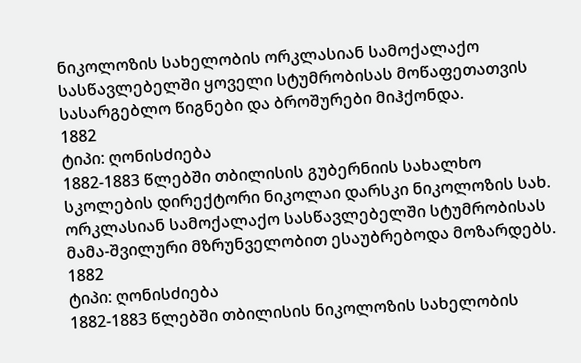ნიკოლოზის სახელობის ორკლასიან სამოქალაქო სასწავლებელში ყოველი სტუმრობისას მოწაფეთათვის სასარგებლო წიგნები და ბროშურები მიჰქონდა.
1882
ტიპი: ღონისძიება
1882-1883 წლებში თბილისის გუბერნიის სახალხო სკოლების დირექტორი ნიკოლაი დარსკი ნიკოლოზის სახ. ორკლასიან სამოქალაქო სასწავლებელში სტუმრობისას მამა-შვილური მზრუნველობით ესაუბრებოდა მოზარდებს.
1882
ტიპი: ღონისძიება
1882-1883 წლებში თბილისის ნიკოლოზის სახელობის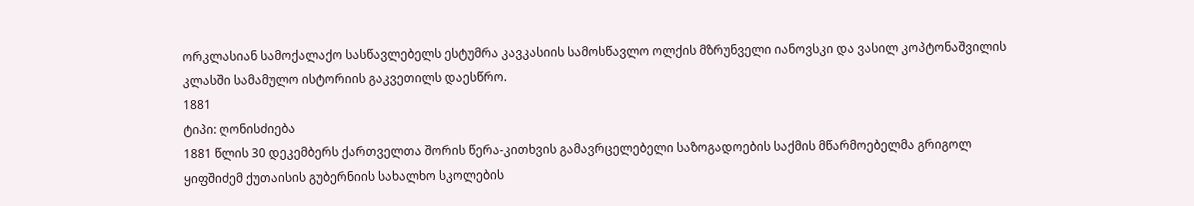ორკლასიან სამოქალაქო სასწავლებელს ესტუმრა კავკასიის სამოსწავლო ოლქის მზრუნველი იანოვსკი და ვასილ კოპტონაშვილის კლასში სამამულო ისტორიის გაკვეთილს დაესწრო.
1881
ტიპი: ღონისძიება
1881 წლის 30 დეკემბერს ქართველთა შორის წერა-კითხვის გამავრცელებელი საზოგადოების საქმის მწარმოებელმა გრიგოლ ყიფშიძემ ქუთაისის გუბერნიის სახალხო სკოლების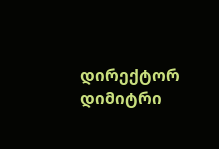დირექტორ დიმიტრი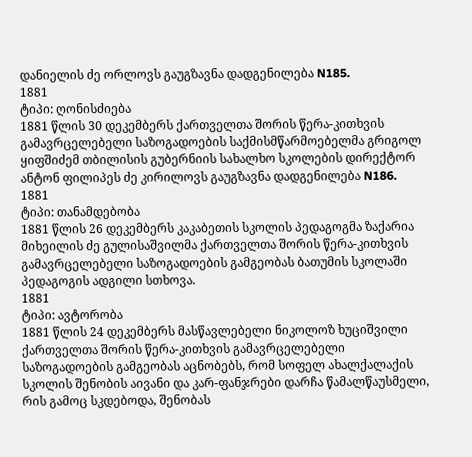დანიელის ძე ორლოვს გაუგზავნა დადგენილება N185.
1881
ტიპი: ღონისძიება
1881 წლის 30 დეკემბერს ქართველთა შორის წერა-კითხვის გამავრცელებელი საზოგადოების საქმისმწარმოებელმა გრიგოლ ყიფშიძემ თბილისის გუბერნიის სახალხო სკოლების დირექტორ ანტონ ფილიპეს ძე კირილოვს გაუგზავნა დადგენილება N186.
1881
ტიპი: თანამდებობა
1881 წლის 26 დეკემბერს კაკაბეთის სკოლის პედაგოგმა ზაქარია მიხეილის ძე გულისაშვილმა ქართველთა შორის წერა-კითხვის გამავრცელებელი საზოგადოების გამგეობას ბათუმის სკოლაში პედაგოგის ადგილი სთხოვა.
1881
ტიპი: ავტორობა
1881 წლის 24 დეკემბერს მასწავლებელი ნიკოლოზ ხუციშვილი ქართველთა შორის წერა-კითხვის გამავრცელებელი საზოგადოების გამგეობას აცნობებს, რომ სოფელ ახალქალაქის სკოლის შენობის აივანი და კარ-ფანჯრები დარჩა წამალწაუსმელი, რის გამოც სკდებოდა, შენობას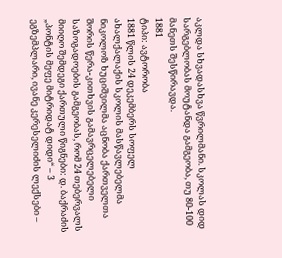აკლდა სხვადასხვა წვრილმანი. სკოლას დიდ სარგებლობას მოუტანდა გამგეობა, თუ 80-100 მანეთს შესწირავდა.
1881
ტიპი: ავტორობა
1881 წლის 24 დეკემბერს სოფელ ახალქალაქის სკოლის მასწავლებელმა ნიკოლოზ ხუციშვილმა აცნობა ქართველთა შორის წერა-კითხვის გამავრცელებელი საზოგადოების გამგეობას, რომ 24 თებერვალს მიიღო შემდეგი ქართული წიგნები: დ. ბაქრაძის „პონტის მეფე მიტრიდატ დიდი“ – 3 ეგზემპლარი, ივანე კერესელიძის ლექსები –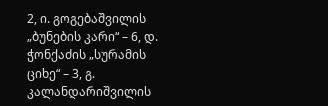2, ი. გოგებაშვილის „ბუნების კარი“ – 6, დ. ჭონქაძის „სურამის ციხე“ – 3, გ. კალანდარიშვილის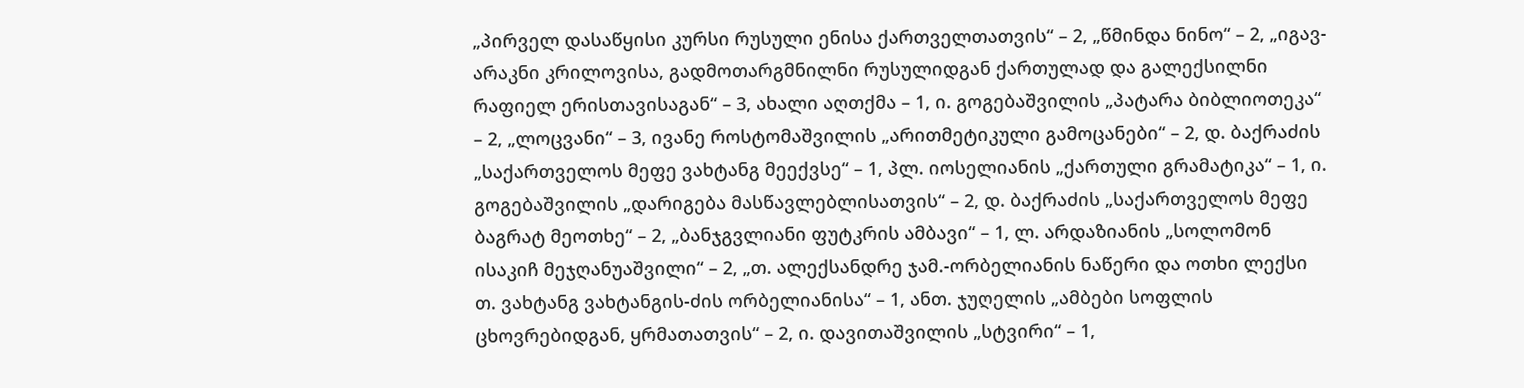„პირველ დასაწყისი კურსი რუსული ენისა ქართველთათვის“ – 2, „წმინდა ნინო“ – 2, „იგავ-არაკნი კრილოვისა, გადმოთარგმნილნი რუსულიდგან ქართულად და გალექსილნი რაფიელ ერისთავისაგან“ – 3, ახალი აღთქმა – 1, ი. გოგებაშვილის „პატარა ბიბლიოთეკა“ – 2, „ლოცვანი“ – 3, ივანე როსტომაშვილის „არითმეტიკული გამოცანები“ – 2, დ. ბაქრაძის „საქართველოს მეფე ვახტანგ მეექვსე“ – 1, პლ. იოსელიანის „ქართული გრამატიკა“ – 1, ი. გოგებაშვილის „დარიგება მასწავლებლისათვის“ – 2, დ. ბაქრაძის „საქართველოს მეფე ბაგრატ მეოთხე“ – 2, „ბანჯგვლიანი ფუტკრის ამბავი“ – 1, ლ. არდაზიანის „სოლომონ ისაკიჩ მეჯღანუაშვილი“ – 2, „თ. ალექსანდრე ჯამ.-ორბელიანის ნაწერი და ოთხი ლექსი თ. ვახტანგ ვახტანგის-ძის ორბელიანისა“ – 1, ანთ. ჯუღელის „ამბები სოფლის ცხოვრებიდგან, ყრმათათვის“ – 2, ი. დავითაშვილის „სტვირი“ – 1,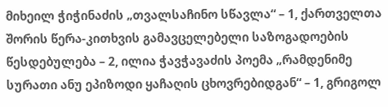მიხეილ ჭიჭინაძის „თვალსაჩინო სწავლა“ – 1, ქართველთა შორის წერა-კითხვის გამავცელებელი საზოგადოების წესდებულება – 2, ილია ჭავჭავაძის პოემა „რამდენიმე სურათი ანუ ეპიზოდი ყაჩაღის ცხოვრებიდგან“ – 1, გრიგოლ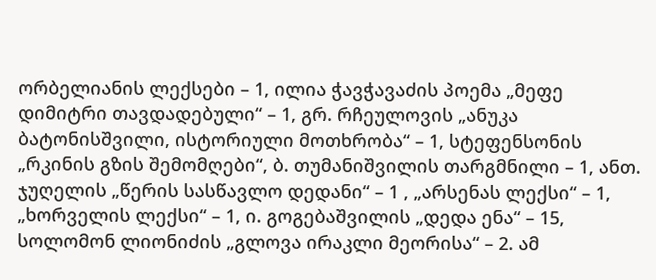ორბელიანის ლექსები – 1, ილია ჭავჭავაძის პოემა „მეფე დიმიტრი თავდადებული“ – 1, გრ. რჩეულოვის „ანუკა ბატონისშვილი, ისტორიული მოთხრობა“ – 1, სტეფენსონის „რკინის გზის შემომღები“, ბ. თუმანიშვილის თარგმნილი – 1, ანთ. ჯუღელის „წერის სასწავლო დედანი“ – 1 , „არსენას ლექსი“ – 1, „ხორველის ლექსი“ – 1, ი. გოგებაშვილის „დედა ენა“ – 15, სოლომონ ლიონიძის „გლოვა ირაკლი მეორისა“ – 2. ამ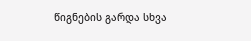წიგნების გარდა სხვა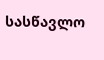სასწავლო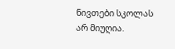ნივთები სკოლას არ მიუღია.